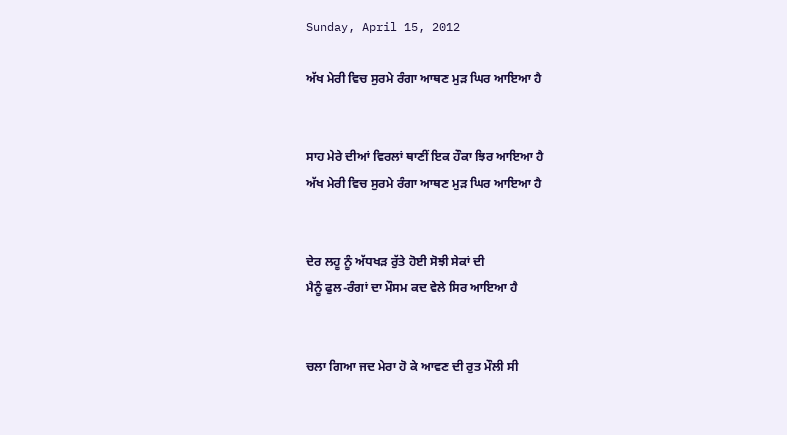Sunday, April 15, 2012

ਅੱਖ ਮੇਰੀ ਵਿਚ ਸੁਰਮੇ ਰੰਗਾ ਆਥਣ ਮੁੜ ਘਿਰ ਆਇਆ ਹੈ


ਸਾਹ ਮੇਰੇ ਦੀਆਂ ਵਿਰਲਾਂ ਥਾਣੀਂ ਇਕ ਹੌਕਾ ਝਿਰ ਆਇਆ ਹੈ
ਅੱਖ ਮੇਰੀ ਵਿਚ ਸੁਰਮੇ ਰੰਗਾ ਆਥਣ ਮੁੜ ਘਿਰ ਆਇਆ ਹੈ


ਦੇਰ ਲਹੂ ਨੂੰ ਅੱਧਖੜ ਰੁੱਤੇ ਹੋਈ ਸੋਝੀ ਸੇਕਾਂ ਦੀ
ਮੈਨੂੰ ਫੁਲ-ਰੰਗਾਂ ਦਾ ਮੌਸਮ ਕਦ ਵੇਲੇ ਸਿਰ ਆਇਆ ਹੈ


ਚਲਾ ਗਿਆ ਜਦ ਮੇਰਾ ਹੋ ਕੇ ਆਵਣ ਦੀ ਰੁਤ ਮੌਲੀ ਸੀ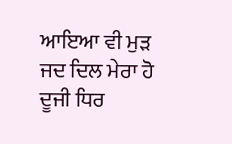ਆਇਆ ਵੀ ਮੁੜ ਜਦ ਦਿਲ ਮੇਰਾ ਹੋ ਦੂਜੀ ਧਿਰ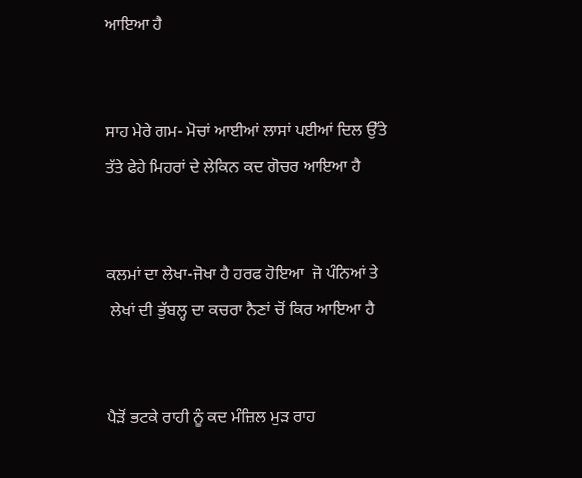ਆਇਆ ਹੈ


ਸਾਹ ਮੇਰੇ ਗਮ- ਮੋਚਾਂ ਆਈਆਂ ਲਾਸਾਂ ਪਈਆਂ ਦਿਲ ਉੱਤੇ
ਤੱਤੇ ਫੇਹੇ ਮਿਹਰਾਂ ਦੇ ਲੇਕਿਨ ਕਦ ਗੋਚਰ ਆਇਆ ਹੈ


ਕਲਮਾਂ ਦਾ ਲੇਖਾ-ਜੋਖਾ ਹੈ ਹਰਫ ਹੋਇਆ  ਜੋ ਪੰਨਿਆਂ ਤੇ
 ਲੇਖਾਂ ਦੀ ਭੁੱਬਲ੍ਹ ਦਾ ਕਚਰਾ ਨੈਣਾਂ ਚੋਂ ਕਿਰ ਆਇਆ ਹੈ


ਪੈੜੋਂ ਭਟਕੇ ਰਾਹੀ ਨੂੰ ਕਦ ਮੰਜ਼ਿਲ ਮੁੜ ਰਾਹ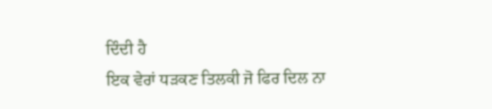ਦਿੰਦੀ ਹੈ
ਇਕ ਵੇਰਾਂ ਧੜਕਣ ਤਿਲਕੀ ਜੋ ਫਿਰ ਦਿਲ ਨਾ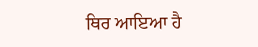ਥਿਰ ਆਇਆ ਹੈ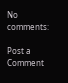No comments:

Post a Comment